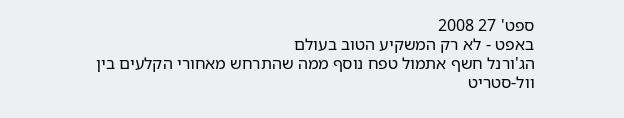ספט' 27 2008
באפט - לא רק המשקיע הטוב בעולם
הג'ורנל חשף אתמול טפח נוסף ממה שהתרחש מאחורי הקלעים בין וול-סטריט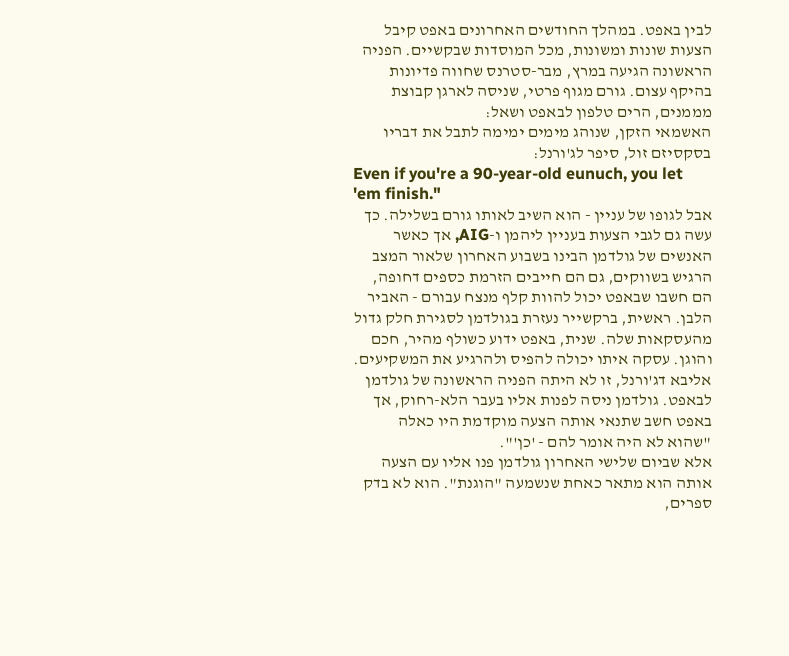לבין באפט. במהלך החודשים האחרונים באפט קיבל הצעות שונות ומשונות, מכל המוסדות שבקשיים. הפניה הראשונה הגיעה במרץ, מבר-סטרנס שחווה פדיונות בהיקף עצום. גורם מגוף פרטי, שניסה לארגן קבוצת מממנים, הרים טלפון לבאפט ושאל:
האשמאי הזקן, שנוהג מימים ימימה לתבל את דבריו בסקסיזם זול, סיפר לג'ורנל:
Even if you're a 90-year-old eunuch, you let 'em finish."
אבל לגופו של עניין - הוא השיב לאותו גורם בשלילה. כך עשה גם לגבי הצעות בעניין ליהמן ו-AIG, אך כאשר האנשים של גולדמן הבינו בשבוע האחרון שלאור המצב הרגיש בשווקים, גם הם חייבים הזרמת כספים דחופה, הם חשבו שבאפט יכול להוות קלף מנצח עבורם - האביר הלבן. ראשית, ברקשייר נעזרת בגולדמן לסגירת חלק גדול מהעסקאות שלה. שנית, באפט ידוע כשולף מהיר, חכם והוגן. עסקה איתו יכולה להפיס ולהרגיע את המשקיעים.
אליבא דג'ורנל, זו לא היתה הפניה הראשונה של גולדמן לבאפט. גולדמן ניסה לפנות אליו בעבר הלא-רחוק, אך באפט חשב שתנאי אותה הצעה מוקדמת היו כאלה "שהוא לא היה אומר להם - 'כן'".
אלא שביום שלישי האחרון גולדמן פנו אליו עם הצעה אותה הוא מתאר כאחת שנשמעה "הוגנת". הוא לא בדק ספרים,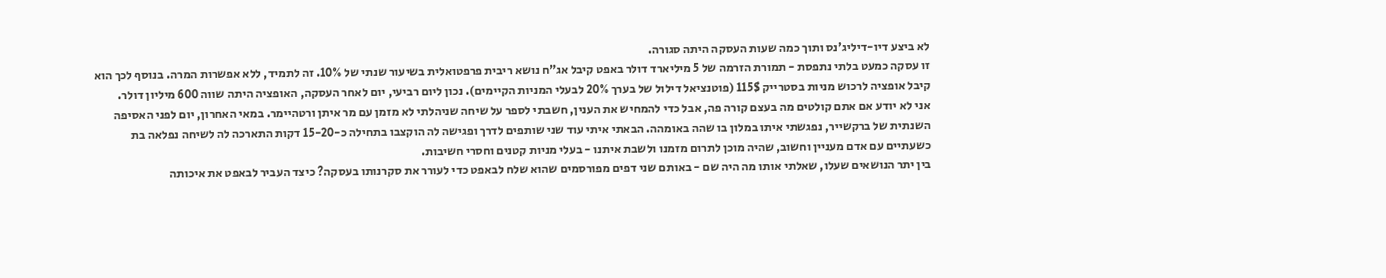לא ביצע דיו-דיליג'נס ותוך כמה שעות העסקה היתה סגורה.
זו עסקה כמעט בלתי נתפסת - תמורת הזרמה של 5 מיליארד דולר באפט קיבל אג"ח נושא ריבית פרפטואלית בשיעור שנתי של 10%. זה לתמיד, ללא אפשרות המרה. בנוסף לכך הוא קיבל אופציה לרכוש מניות בסטרייק 115$ (פוטנציאל דילול של בערך 20% לבעלי המניות הקיימים). נכון ליום רביעי, יום לאחר העסקה, האופציה היתה שווה 600 מיליון דולר.
אני לא יודע אם אתם קולטים מה בעצם קורה פה, אבל כדי להמחיש את הענין, חשבתי לספר על שיחה שניהלתי לא מזמן עם מר איתן ורטהיימר. במאי האחרון, יום לפני האסיפה השנתית של ברקשייר, נפגשתי איתו במלון בו שהה באומהה. הבאתי איתי עוד שני שותפים לדרך ופגישה לה הוקצבו בתחילה כ-15-20 דקות התארכה לה לשיחה נפלאה בת כשעתיים עם אדם מעניין וחשוב, שהיה מוכן לתרום מזמנו ולשבת איתנו - בעלי מניות קטנים וחסרי חשיבות.
בין יתר הנושאים שעלו, שאלתי אותו מה היה שם - באותם שני דפים מפורסמים שהוא שלח לבאפט כדי לעורר את סקרנותו בעסקה? כיצד העביר לבאפט את איכותה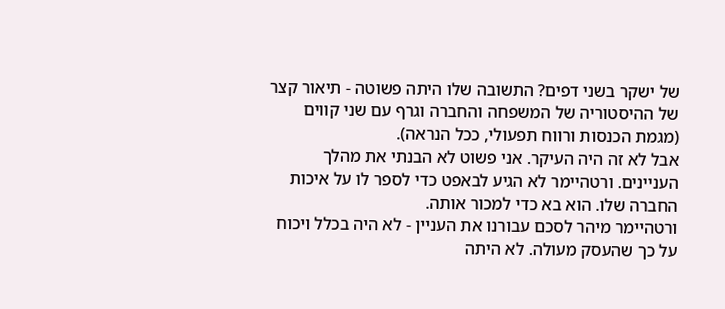של ישקר בשני דפים? התשובה שלו היתה פשוטה - תיאור קצר של ההיסטוריה של המשפחה והחברה וגרף עם שני קווים (מגמת הכנסות ורווח תפעולי, ככל הנראה).
אבל לא זה היה העיקר. אני פשוט לא הבנתי את מהלך העניינים. ורטהיימר לא הגיע לבאפט כדי לספר לו על איכות החברה שלו. הוא בא כדי למכור אותה.
ורטהיימר מיהר לסכם עבורנו את העניין - לא היה בכלל ויכוח על כך שהעסק מעולה. לא היתה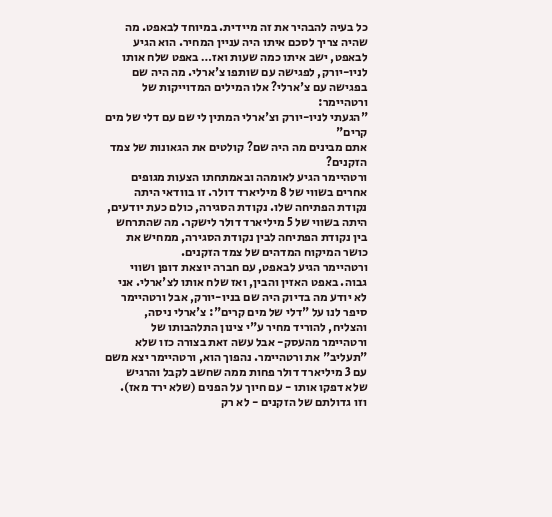כל בעיה להבהיר את זה מיידית. במיוחד לבאפט. מה שהיה צריך לסכם איתו היה עניין המחיר. הוא הגיע לבאפט, ישב איתו כמה שעות ואז… באפט שלח אותו לניו-יורק, לפגישה עם שותפו צ'ארלי. מה היה שם בפגישה עם צ'ארלי? אלו המילים המדוייקות של ורטהיימר:
"הגעתי לניו-יורק וצ'ארלי המתין לי שם עם דלי של מים קרים"
אתם מבינים מה היה שם? קולטים את הגאונות של צמד הזקנים?
ורטהיימר הגיע לאומהה ובאמתחתו הצעות מגופים אחרים בשווי של 8 מיליארד דולר. זו בוודאי היתה נקודת הפתיחה שלו. נקודת הסגירה, כולם כעת יודעים, היתה בשווי של 5 מיליארד דולר לישקר. מה שהתרחש בין נקודת הפתיחה לבין נקודת הסגירה, ממחיש את כושר המיקוח המדהים של צמד הזקנים.
ורטהיימר הגיע לבאפט, עם חברה יוצאת דופן ושווי גבוה. באפט האזין והבין, ואז שלח אותו לצ'ארלי. אני לא יודע מה בדיוק היה שם בניו-יורק, אבל ורטהיימר סיפר לנו על "דלי של מים קרים": צ'ארלי ניסה, והצליח, להוריד מחיר ע"י צינון התלהבותו של ורטהיימר מהעסק- אבל עשה זאת בצורה כזו שלא "תעליב" את ורטהיימר. נהפוך הוא, ורטהיימר יצא משם עם 3 מיליארד דולר פחות ממה שחשב לקבל והרגיש שלא דפקו אותו - עם חיוך על הפנים (שלא ירד מאז).
וזו גדולתם של הזקנים - לא רק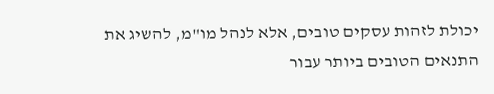יכולת לזהות עסקים טובים, אלא לנהל מו"מ, להשיג את התנאים הטובים ביותר עבור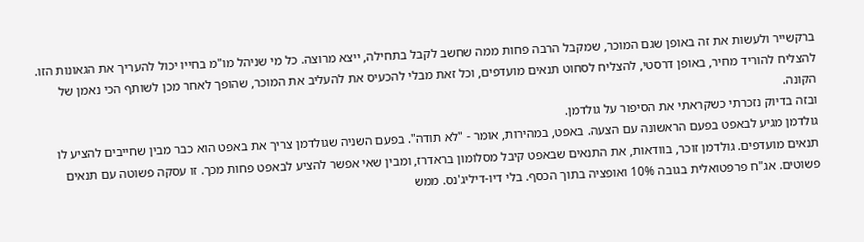ברקשייר ולעשות את זה באופן שגם המוכר, שמקבל הרבה פחות ממה שחשב לקבל בתחילה, ייצא מרוצה. כל מי שניהל מו"מ בחייו יכול להעריך את הגאונות הזו. להצליח להוריד מחיר, באופן דרסטי, להצליח לסחוט תנאים מועדפים, וכל זאת מבלי להכעיס את להעליב את המוכר, שהופך לאחר מכן לשותף הכי נאמן של הקונה.
ובזה בדיוק נזכרתי כשקראתי את הסיפור על גולדמן.
גולדמן מגיע לבאפט בפעם הראשונה עם הצעה. באפט, במהירות, אומר - "לא תודה". בפעם השניה שגולדמן צריך את באפט הוא כבר מבין שחייבים להציע לו תנאים מועדפים. גולדמן זוכר, בוודאות, את התנאים שבאפט קיבל מסלומון בראדרז, ומבין שאי אפשר להציע לבאפט פחות מכך. זו עסקה פשוטה עם תנאים פשוטים. אג"ח פרפטואלית בגובה 10% ואופציה בתוך הכסף. בלי דיו-דיליג'נס. ממש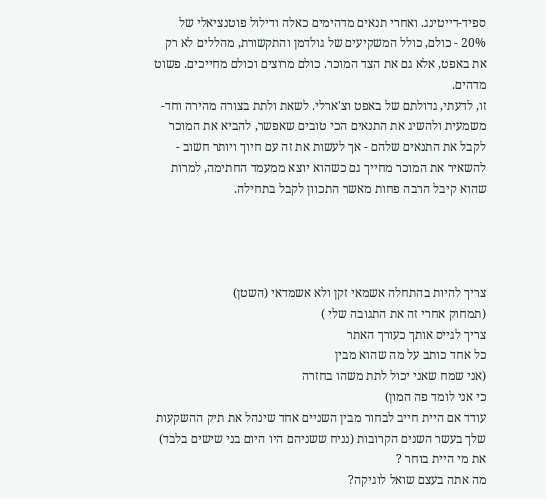ספיד-דייטינג. ואחרי תנאים מדהימים כאלה ודילול פוטנציאלי של 20% - כולם, כולל המשקיעים של גולדמן והתקשורת, מהללים לא רק את באפט, אלא גם את הצד המוכר. כולם מרוצים וכולם מחייכים. פשוט מדהים.
זו, לדעתי, גדולתם של באפט וצ'ארלי. לשאת ולתת בצורה מהירה וחד-משמעית ולהשיג את התנאים הכי טובים שאפשר, להביא את המוכר לקבל את התנאים שלהם - אך לעשות את זה עם חיוך ויותר חשוב - להשאיר את המוכר מחייך גם כשהוא יוצא ממעמד החתימה, למרות שהוא קיבל הרבה פחות מאשר התכוון לקבל בתחילה.




צריך להיות בהתחלה אשמאי זקן ולא אשמדאי (השטן)
(תמחוק אחרי זה את התגובה שלי )
צריך לגייס אותך כעורך האתר
כל אחד כותב על מה שהוא מבין
(אני שמח שאני יכול לתת משהו בחזרה
כי אני לומד פה המון)
עודד אם היית חייב לבחור מבין השניים אחד שינהל את תיק ההשקעות שלך בעשר השנים הקרובות (נניח ששניהם היו היום בני שישים בלבד) את מי היית בוחר ?
מה אתה בעצם שואל לוגיקה?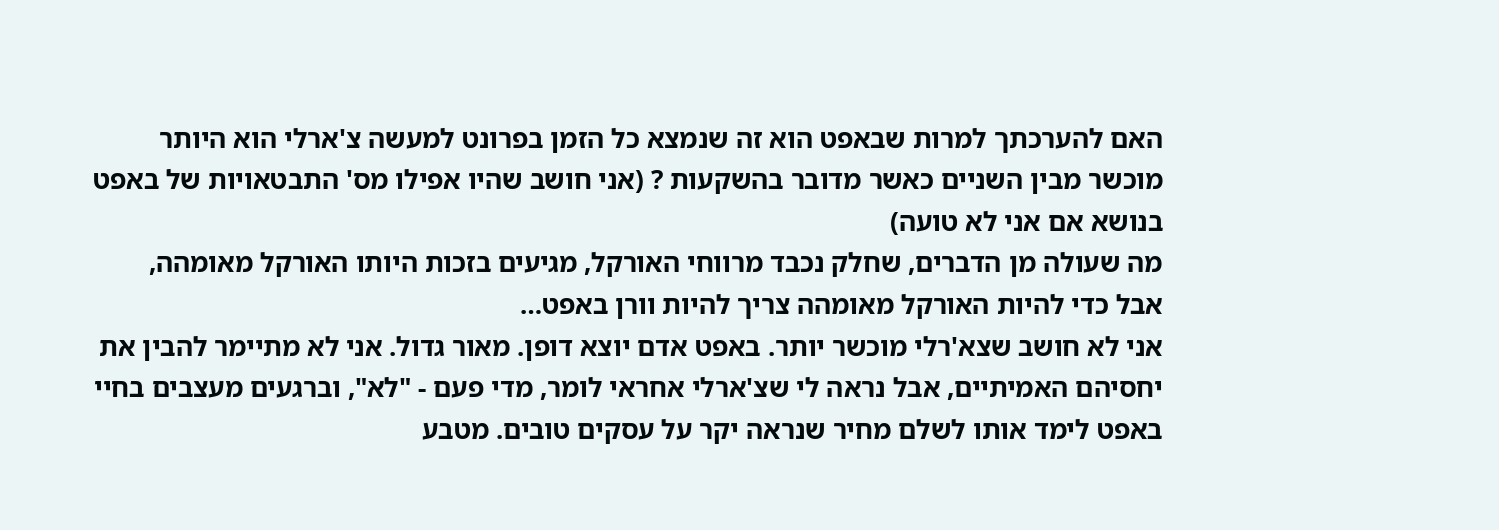האם להערכתך למרות שבאפט הוא זה שנמצא כל הזמן בפרונט למעשה צ'ארלי הוא היותר מוכשר מבין השניים כאשר מדובר בהשקעות ? (אני חושב שהיו אפילו מס' התבטאויות של באפט בנושא אם אני לא טועה)
מה שעולה מן הדברים, שחלק נכבד מרווחי האורקל, מגיעים בזכות היותו האורקל מאומהה,
אבל כדי להיות האורקל מאומהה צריך להיות וורן באפט…
אני לא חושב שצא'רלי מוכשר יותר. באפט אדם יוצא דופן. מאור גדול. אני לא מתיימר להבין את יחסיהם האמיתיים, אבל נראה לי שצ'ארלי אחראי לומר, מדי פעם - "לא", וברגעים מעצבים בחיי באפט לימד אותו לשלם מחיר שנראה יקר על עסקים טובים. מטבע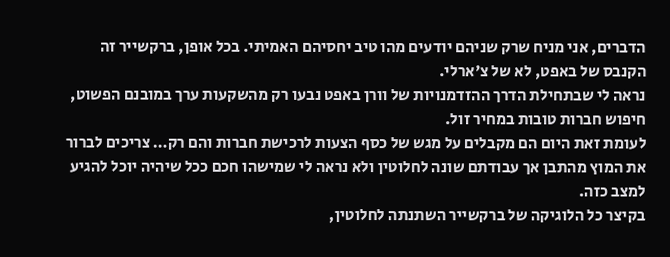הדברים, אני מניח שרק שניהם יודעים מהו טיב יחסיהם האמיתי. בכל אופן, ברקשייר זה הקנבס של באפט, לא של צ'ארלי.
נראה לי שבתחילת הדרך ההזדמנויות של וורן באפט נבעו רק מהשקעות ערך במובנם הפשוט, חיפוש חברות טובות במחיר זול.
לעומת זאת היום הם מקבלים על מגש של כסף הצעות לרכישת חברות והם רק… צריכים לברור את המוץ מהתבן אך עבודתם שונה לחלוטין ולא נראה לי שמישהו חכם ככל שיהיה יוכל להגיע למצב כזה.
בקיצר כל הלוגיקה של ברקשייר השתנתה לחלוטין,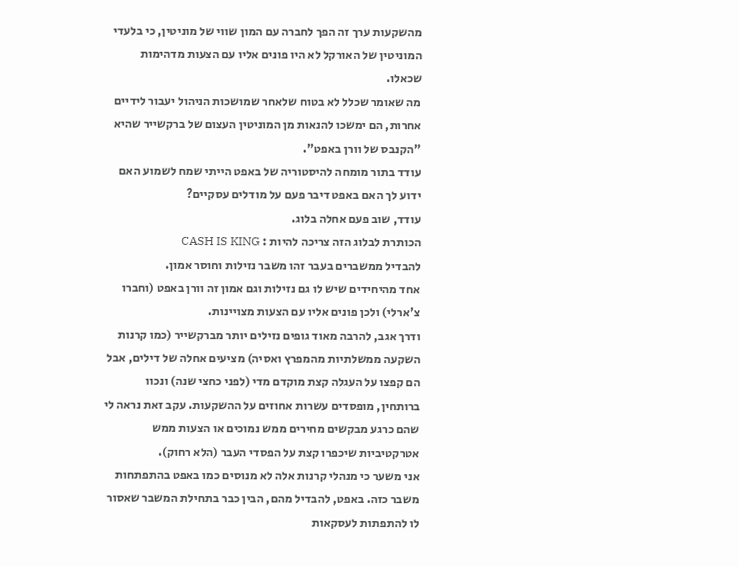מהשקעות ערך זה הפך לחברה עם המון שווי של מוניטין, כי בלעדי המוניטין של האורקל לא היו פונים אליו עם הצעות מדהימות שכאלו.
מה שאומר שכלל לא בטוח שלאחר שמושכות הניהול יעבור לידיים אחרות, הם ימשכו להנאות מן המוניטין העצום של ברקשייר שהיא "הקנבס של וורן באפט".
עודד בתור מומחה להיסטוריה של באפט הייתי שמח לשמוע האם ידוע לך האם באפט דיבר פעם על מודלים עסקיים?
עודד, שוב פעם אחלה בלוג.
הכותרת לבלוג הזה צריכה להיות : CASH IS KING
להבדיל ממשברים בעבר זהו משבר נזילות וחוסר אמון.
אחד מהיחידים שיש לו גם נזילות וגם אמון זה וורן באפט (וחברו צ'ארלי) ולכן פונים אליו עם הצעות מצויינות.
ודרך אגב, להרבה מאוד גופים נזילים יותר מברקשייר (כמו קרנות השקעה ממשלתיות מהמפרץ ואסיה) מציעים אחלה של דילים, אבל הם קפצו על העגלה קצת מוקדם מדי (לפני כחצי שנה) ונכוו ברותחין, מופסדים עשרות אחוזים על ההשקעות. עקב זאת נראה לי שהם כרגע מבקשים מחירים ממש נמוכים או הצעות ממש אטרקטיביות שיכפרו קצת על הפסדי העבר (הלא רחוק).
אני משער כי מנהלי קרנות אלה לא מנוסים כמו באפט בהתפתחות משבר כזה. באפט, להבדיל מהם, הבין כבר בתחילת המשבר שאסור לו להתפתות לעסקאות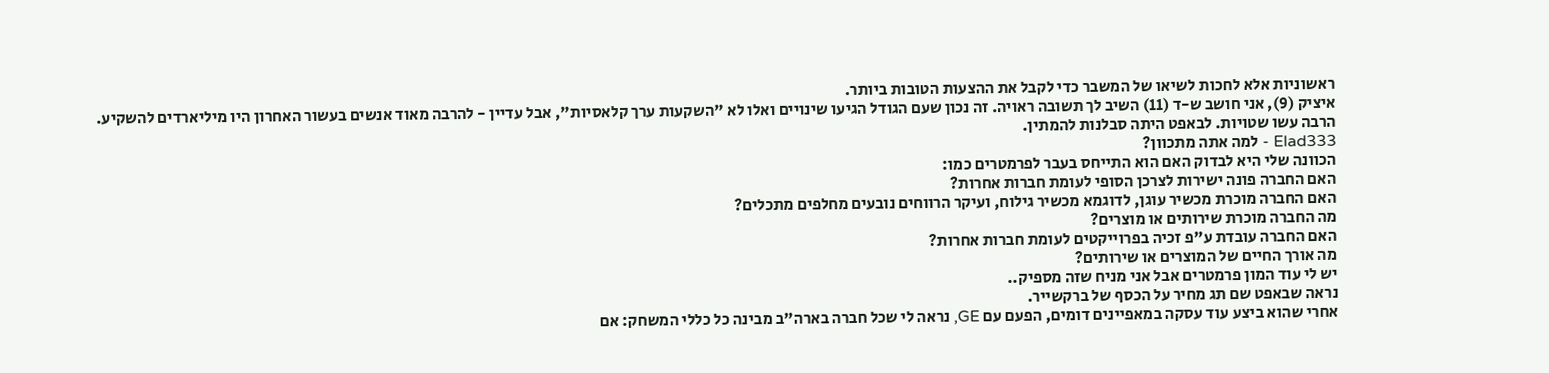ראשוניות אלא לחכות לשיאו של המשבר כדי לקבל את ההצעות הטובות ביותר.
איציק (9), אני חושב ש-ד (11) השיב לך תשובה ראויה. זה נכון שעם הגודל הגיעו שינויים ואלו לא "השקעות ערך קלאסיות", אבל עדיין - להרבה מאוד אנשים בעשור האחרון היו מיליארדים להשקיע. הרבה עשו שטויות. לבאפט היתה סבלנות להמתין.
Elad333 - למה אתה מתכוון?
הכוונה שלי היא לבדוק האם הוא התייחס בעבר לפרמטרים כמו:
האם החברה פונה ישירות לצרכן הסופי לעומת חברות אחרות?
האם החברה מוכרת מכשיר עוגן, לדוגמא מכשיר גילוח, ועיקר הרווחים נובעים מחלפים מתכלים?
מה החברה מוכרת שירותים או מוצרים?
האם החברה עובדת ע"פ זכיה בפרוייקטים לעומת חברות אחרות?
מה אורך החיים של המוצרים או שירותים?
יש לי עוד המון פרמטרים אבל אני מניח שזה מספיק..
נראה שבאפט שם תג מחיר על הכסף של ברקשייר.
אחרי שהוא ביצע עוד עסקה במאפיינים דומים, הפעם עם GE, נראה לי שכל חברה בארה"ב מבינה כל כללי המשחק: אם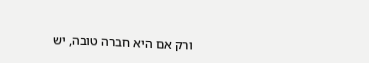ורק אם היא חברה טובה, יש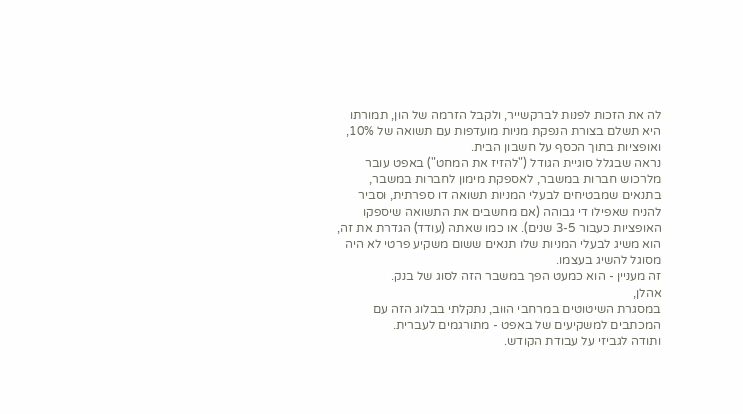לה את הזכות לפנות לברקשייר, ולקבל הזרמה של הון, תמורתו היא תשלם בצורת הנפקת מניות מועדפות עם תשואה של 10%, ואופציות בתוך הכסף על חשבון הבית.
נראה שבגלל סוגיית הגודל ("להזיז את המחט") באפט עובר מלרכוש חברות במשבר, לאספקת מימון לחברות במשבר, בתנאים שמבטיחים לבעלי המניות תשואה דו ספרתית, וסביר להניח שאפילו די גבוהה (אם מחשבים את התשואה שיספקו האופציות כעבור 3-5 שנים). או כמו שאתה (עודד) הגדרת את זה, הוא משיג לבעלי המניות שלו תנאים ששום משקיע פרטי לא היה מסוגל להשיג בעצמו.
זה מעניין - הוא כמעט הפך במשבר הזה לסוג של בנק.
אהלן,
במסגרת השיטוטים במרחבי הווב, נתקלתי בבלוג הזה עם המכתבים למשקיעים של באפט - מתורגמים לעברית.
ותודה לגביזי על עבודת הקודש.